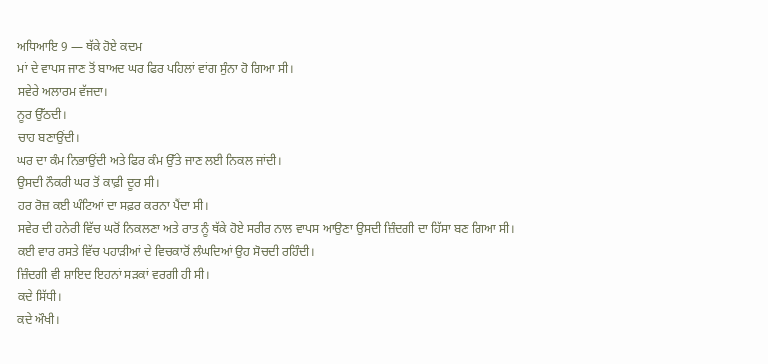ਅਧਿਆਇ 9 — ਥੱਕੇ ਹੋਏ ਕਦਮ
ਮਾਂ ਦੇ ਵਾਪਸ ਜਾਣ ਤੋਂ ਬਾਅਦ ਘਰ ਫਿਰ ਪਹਿਲਾਂ ਵਾਂਗ ਸੁੰਨਾ ਹੋ ਗਿਆ ਸੀ।
ਸਵੇਰੇ ਅਲਾਰਮ ਵੱਜਦਾ।
ਨੂਰ ਉੱਠਦੀ।
ਚਾਹ ਬਣਾਉਂਦੀ।
ਘਰ ਦਾ ਕੰਮ ਨਿਭਾਉਂਦੀ ਅਤੇ ਫਿਰ ਕੰਮ ਉੱਤੇ ਜਾਣ ਲਈ ਨਿਕਲ ਜਾਂਦੀ।
ਉਸਦੀ ਨੌਕਰੀ ਘਰ ਤੋਂ ਕਾਫ਼ੀ ਦੂਰ ਸੀ।
ਹਰ ਰੋਜ਼ ਕਈ ਘੰਟਿਆਂ ਦਾ ਸਫ਼ਰ ਕਰਨਾ ਪੈਂਦਾ ਸੀ।
ਸਵੇਰ ਦੀ ਹਨੇਰੀ ਵਿੱਚ ਘਰੋਂ ਨਿਕਲਣਾ ਅਤੇ ਰਾਤ ਨੂੰ ਥੱਕੇ ਹੋਏ ਸਰੀਰ ਨਾਲ ਵਾਪਸ ਆਉਣਾ ਉਸਦੀ ਜ਼ਿੰਦਗੀ ਦਾ ਹਿੱਸਾ ਬਣ ਗਿਆ ਸੀ।
ਕਈ ਵਾਰ ਰਸਤੇ ਵਿੱਚ ਪਹਾੜੀਆਂ ਦੇ ਵਿਚਕਾਰੋਂ ਲੰਘਦਿਆਂ ਉਹ ਸੋਚਦੀ ਰਹਿੰਦੀ।
ਜ਼ਿੰਦਗੀ ਵੀ ਸ਼ਾਇਦ ਇਹਨਾਂ ਸੜਕਾਂ ਵਰਗੀ ਹੀ ਸੀ।
ਕਦੇ ਸਿੱਧੀ।
ਕਦੇ ਔਖੀ।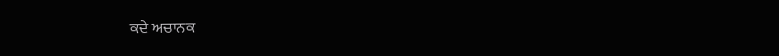ਕਦੇ ਅਚਾਨਕ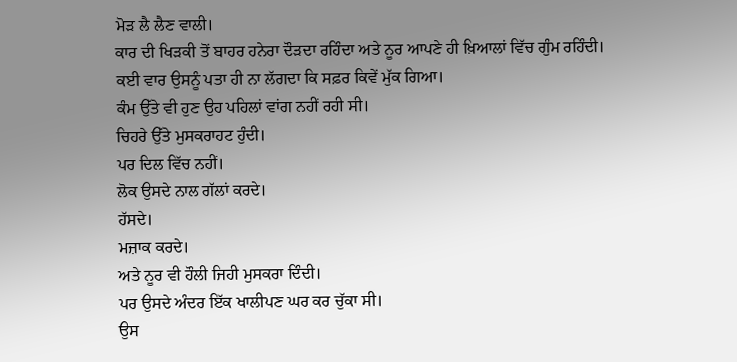ਮੋੜ ਲੈ ਲੈਣ ਵਾਲੀ।
ਕਾਰ ਦੀ ਖਿੜਕੀ ਤੋਂ ਬਾਹਰ ਹਨੇਰਾ ਦੌੜਦਾ ਰਹਿੰਦਾ ਅਤੇ ਨੂਰ ਆਪਣੇ ਹੀ ਖ਼ਿਆਲਾਂ ਵਿੱਚ ਗੁੰਮ ਰਹਿੰਦੀ।
ਕਈ ਵਾਰ ਉਸਨੂੰ ਪਤਾ ਹੀ ਨਾ ਲੱਗਦਾ ਕਿ ਸਫ਼ਰ ਕਿਵੇਂ ਮੁੱਕ ਗਿਆ।
ਕੰਮ ਉੱਤੇ ਵੀ ਹੁਣ ਉਹ ਪਹਿਲਾਂ ਵਾਂਗ ਨਹੀਂ ਰਹੀ ਸੀ।
ਚਿਹਰੇ ਉੱਤੇ ਮੁਸਕਰਾਹਟ ਹੁੰਦੀ।
ਪਰ ਦਿਲ ਵਿੱਚ ਨਹੀਂ।
ਲੋਕ ਉਸਦੇ ਨਾਲ ਗੱਲਾਂ ਕਰਦੇ।
ਹੱਸਦੇ।
ਮਜ਼ਾਕ ਕਰਦੇ।
ਅਤੇ ਨੂਰ ਵੀ ਹੌਲੀ ਜਿਹੀ ਮੁਸਕਰਾ ਦਿੰਦੀ।
ਪਰ ਉਸਦੇ ਅੰਦਰ ਇੱਕ ਖਾਲੀਪਣ ਘਰ ਕਰ ਚੁੱਕਾ ਸੀ।
ਉਸ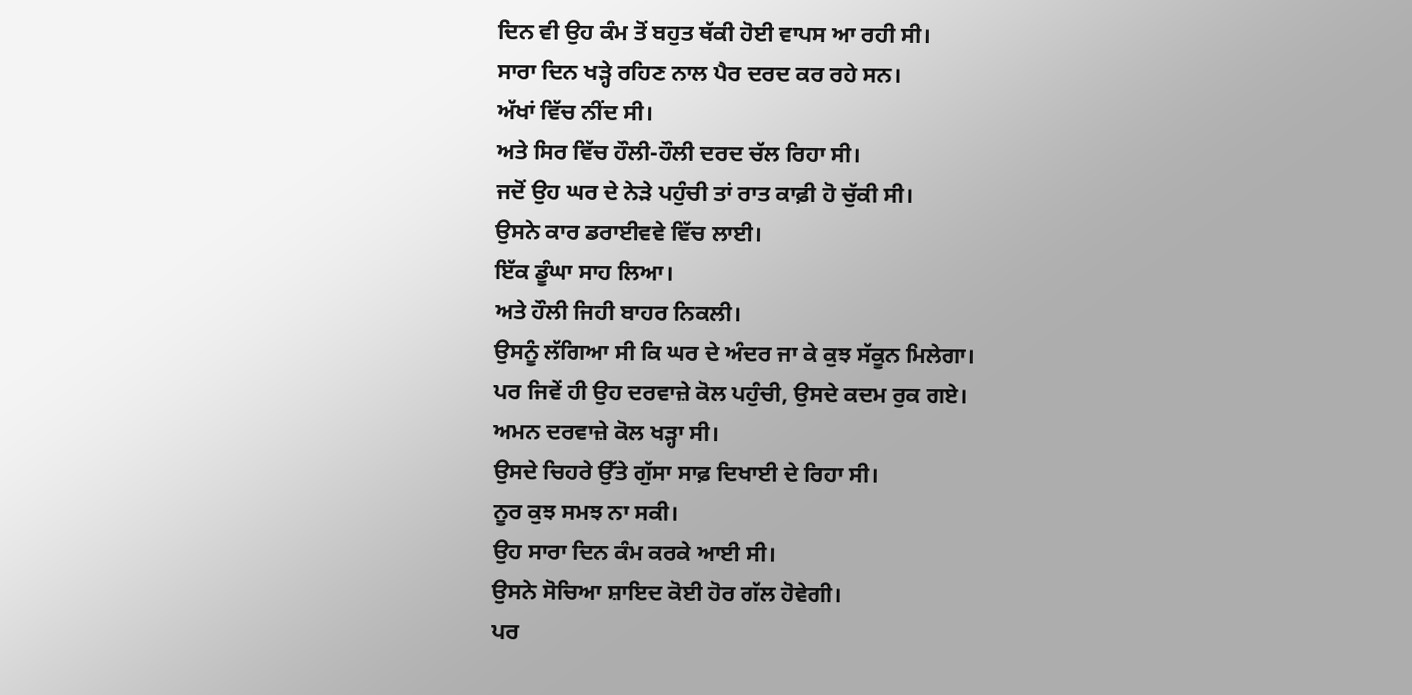ਦਿਨ ਵੀ ਉਹ ਕੰਮ ਤੋਂ ਬਹੁਤ ਥੱਕੀ ਹੋਈ ਵਾਪਸ ਆ ਰਹੀ ਸੀ।
ਸਾਰਾ ਦਿਨ ਖੜ੍ਹੇ ਰਹਿਣ ਨਾਲ ਪੈਰ ਦਰਦ ਕਰ ਰਹੇ ਸਨ।
ਅੱਖਾਂ ਵਿੱਚ ਨੀਂਦ ਸੀ।
ਅਤੇ ਸਿਰ ਵਿੱਚ ਹੌਲੀ-ਹੌਲੀ ਦਰਦ ਚੱਲ ਰਿਹਾ ਸੀ।
ਜਦੋਂ ਉਹ ਘਰ ਦੇ ਨੇੜੇ ਪਹੁੰਚੀ ਤਾਂ ਰਾਤ ਕਾਫ਼ੀ ਹੋ ਚੁੱਕੀ ਸੀ।
ਉਸਨੇ ਕਾਰ ਡਰਾਈਵਵੇ ਵਿੱਚ ਲਾਈ।
ਇੱਕ ਡੂੰਘਾ ਸਾਹ ਲਿਆ।
ਅਤੇ ਹੌਲੀ ਜਿਹੀ ਬਾਹਰ ਨਿਕਲੀ।
ਉਸਨੂੰ ਲੱਗਿਆ ਸੀ ਕਿ ਘਰ ਦੇ ਅੰਦਰ ਜਾ ਕੇ ਕੁਝ ਸੱਕੂਨ ਮਿਲੇਗਾ।
ਪਰ ਜਿਵੇਂ ਹੀ ਉਹ ਦਰਵਾਜ਼ੇ ਕੋਲ ਪਹੁੰਚੀ, ਉਸਦੇ ਕਦਮ ਰੁਕ ਗਏ।
ਅਮਨ ਦਰਵਾਜ਼ੇ ਕੋਲ ਖੜ੍ਹਾ ਸੀ।
ਉਸਦੇ ਚਿਹਰੇ ਉੱਤੇ ਗੁੱਸਾ ਸਾਫ਼ ਦਿਖਾਈ ਦੇ ਰਿਹਾ ਸੀ।
ਨੂਰ ਕੁਝ ਸਮਝ ਨਾ ਸਕੀ।
ਉਹ ਸਾਰਾ ਦਿਨ ਕੰਮ ਕਰਕੇ ਆਈ ਸੀ।
ਉਸਨੇ ਸੋਚਿਆ ਸ਼ਾਇਦ ਕੋਈ ਹੋਰ ਗੱਲ ਹੋਵੇਗੀ।
ਪਰ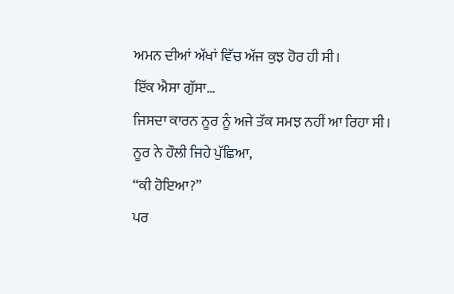ਅਮਨ ਦੀਆਂ ਅੱਖਾਂ ਵਿੱਚ ਅੱਜ ਕੁਝ ਹੋਰ ਹੀ ਸੀ।
ਇੱਕ ਐਸਾ ਗੁੱਸਾ…
ਜਿਸਦਾ ਕਾਰਨ ਨੂਰ ਨੂੰ ਅਜੇ ਤੱਕ ਸਮਝ ਨਹੀਂ ਆ ਰਿਹਾ ਸੀ।
ਨੂਰ ਨੇ ਹੌਲੀ ਜਿਹੇ ਪੁੱਛਿਆ,
“ਕੀ ਹੋਇਆ?”
ਪਰ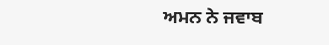ਅਮਨ ਨੇ ਜਵਾਬ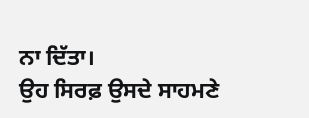ਨਾ ਦਿੱਤਾ।
ਉਹ ਸਿਰਫ਼ ਉਸਦੇ ਸਾਹਮਣੇ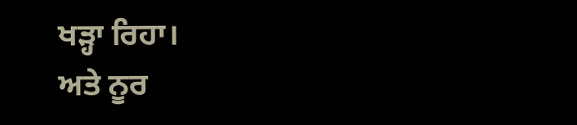ਖੜ੍ਹਾ ਰਿਹਾ।
ਅਤੇ ਨੂਰ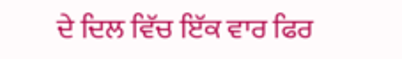ਦੇ ਦਿਲ ਵਿੱਚ ਇੱਕ ਵਾਰ ਫਿਰ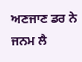ਅਣਜਾਣ ਡਰ ਨੇ ਜਨਮ ਲੈ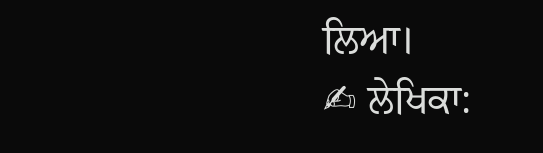ਲਿਆ।
✍ ਲੇਖਿਕਾ: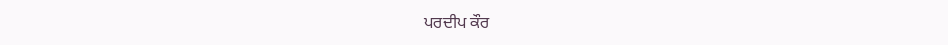ਪਰਦੀਪ ਕੌਰ